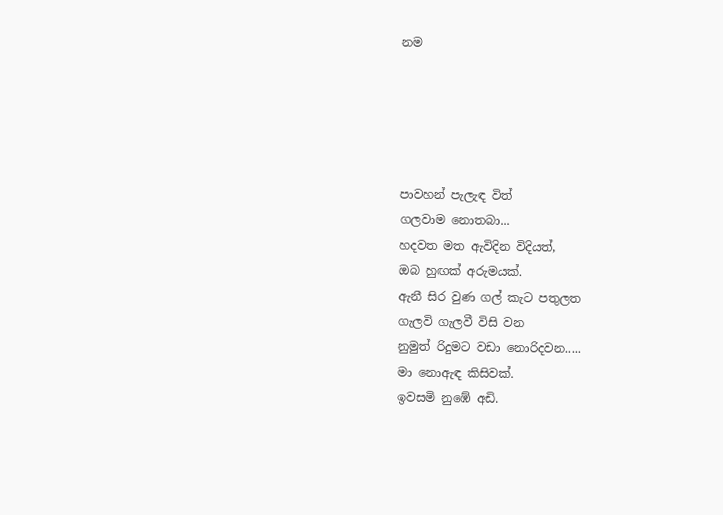නම





පාවහන් පැලැඳ විත්
ගලවාම නොතබා...
හදවත මත ඇවිදින විදියත්,
ඔබ හුඟක් අරුමයක්.
ඇනී සිර වුණ ගල් කැට පතුලත
ගැලවි ගැලවී විසි වන
නුමුත් රිදුමට වඩා නොරිදවන.....
මා නොඇඳ කිසිවක්.
ඉවසමි නුඹේ අඩි.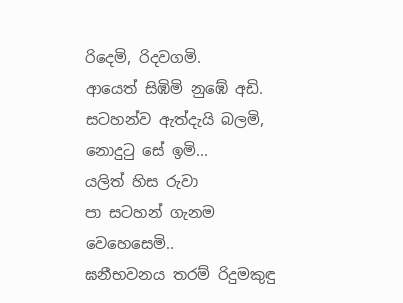රිදෙමි, රිදවගමි.
ආයෙත් සිඹිමි නුඹේ අඩි.
සටහන්ව ඇත්දැයි බලමි,
නොදුටු සේ ඉමි...
යලිත් හිස රුවා
පා සටහන් ගැනම වෙහෙසෙමි..
ඝනීභවනය තරම් රිදුමකුඳු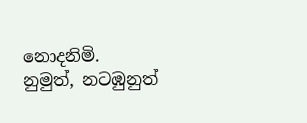නොදනිමි.
නුමුත්, නටඹුනුත්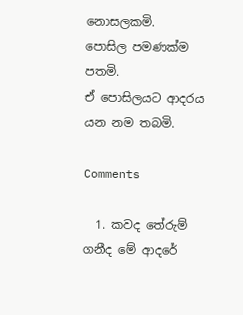නොසලකමි.
පොසිල පමණක්ම පතමි.
ඒ පොසිලයට ආදරය යන නම තබමි.

Comments

  1. කවද තේරුම් ගනීද මේ ආදරේ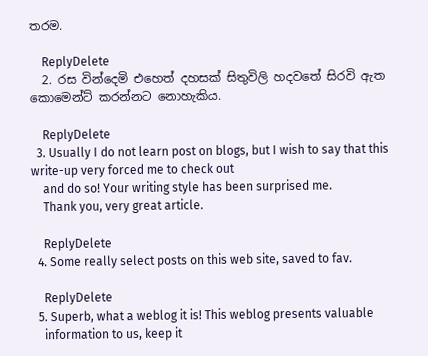තරම.

    ReplyDelete
  2. රස වින්දෙමි එහෙත් දහසක් සිතුවිලි හදවතේ සිරවි ඇත කොමෙන්ට් කරන්නට නොහැකිය.

    ReplyDelete
  3. Usually I do not learn post on blogs, but I wish to say that this write-up very forced me to check out
    and do so! Your writing style has been surprised me.
    Thank you, very great article.

    ReplyDelete
  4. Some really select posts on this web site, saved to fav.

    ReplyDelete
  5. Superb, what a weblog it is! This weblog presents valuable
    information to us, keep it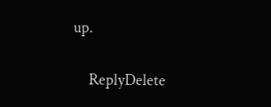up.

    ReplyDelete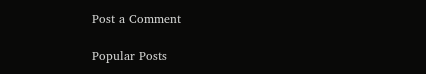Post a Comment

Popular Posts